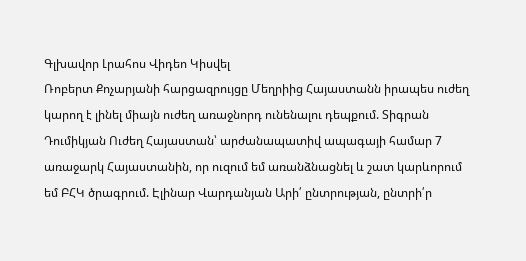Գլխավոր Լրահոս Վիդեո Կիսվել
Ռոբերտ Քոչարյանի հարցազրույցը Մեղրիից Հայաստանն իրապես ուժեղ կարող է լինել միայն ուժեղ առաջնորդ ունենալու դեպքում. Տիգրան Դումիկյան Ուժեղ Հայաստան՝ արժանապատիվ ապագայի համար 7 առաջարկ Հայաստանին, որ ուզում եմ առանձնացնել և շատ կարևորում եմ ԲՀԿ ծրագրում. Էլինար Վարդանյան Արի՛ ընտրության, ընտրի՛ր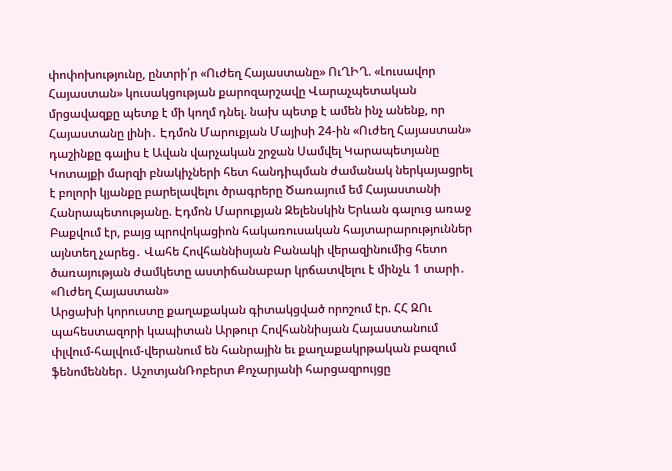փոփոխությունը, ընտրի՛ր «Ուժեղ Հայաստանը» ՈւՂԻՂ. «Լուսավոր Հայաստան» կուսակցության քարոզարշավը Վարաչպետական մրցավազքը պետք է մի կողմ դնել. նախ պետք է ամեն ինչ անենք, որ Հայաստանը լինի․ Էդմոն Մարուքյան Մայիսի 24-ին «Ուժեղ Հայաստան» դաշինքը գալիս է Ավան վարչական շրջան Սամվել Կարապետյանը Կոտայքի մարզի բնակիչների հետ հանդիպման ժամանակ ներկայացրել է բոլորի կյանքը բարելավելու ծրագրերը Ծառայում եմ Հայաստանի Հանրապետությանը. Էդմոն Մարուքյան Զելենսկին Երևան գալուց առաջ Բաքվում էր, բայց պրովոկացիոն հակառուսական հայտարարություններ այնտեղ չարեց․ Վահե Հովհաննիսյան Բանակի վերազինումից հետո ծառայության ժամկետը աստիճանաբար կրճատվելու է մինչև 1 տարի․ «Ուժեղ Հայաստան»
Արցախի կորուստը քաղաքական գիտակցված որոշում էր. ՀՀ ԶՈւ պահեստազորի կապիտան Արթուր Հովհաննիսյան Հայաստանում փլվում-հալվում-վերանում են հանրային եւ քաղաքակրթական բազում ֆենոմեններ․ ԱշոտյանՌոբերտ Քոչարյանի հարցազրույցը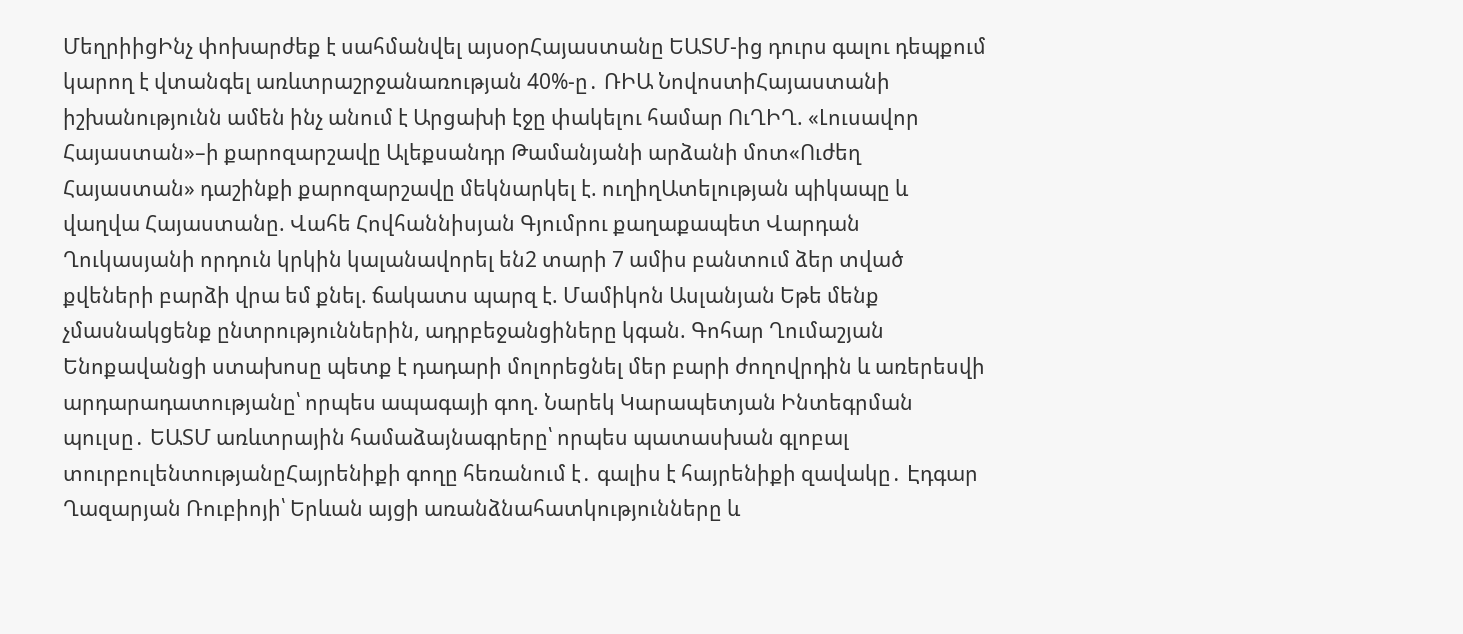ՄեղրիիցԻնչ փոխարժեք է սահմանվել այսօրՀայաստանը ԵԱՏՄ-ից դուրս գալու դեպքում կարող է վտանգել առևտրաշրջանառության 40%-ը․ ՌԻԱ ՆովոստիՀայաստանի իշխանությունն ամեն ինչ անում է Արցախի էջը փակելու համար ՈւՂԻՂ. «Լուսավոր Հայաստան»–ի քարոզարշավը Ալեքսանդր Թամանյանի արձանի մոտ«Ուժեղ Հայաստան» դաշինքի քարոզարշավը մեկնարկել է. ուղիղԱտելության պիկապը և վաղվա Հայաստանը. Վահե Հովհաննիսյան Գյումրու քաղաքապետ Վարդան Ղուկասյանի որդուն կրկին կալանավորել են2 տարի 7 ամիս բանտում ձեր տված քվեների բարձի վրա եմ քնել. ճակատս պարզ է. Մամիկոն Ասլանյան Եթե մենք չմասնակցենք ընտրություններին, ադրբեջանցիները կգան. Գոհար Ղումաշյան Ենոքավանցի ստախոսը պետք է դադարի մոլորեցնել մեր բարի ժողովրդին և առերեսվի արդարադատությանը՝ որպես ապագայի գող. Նարեկ Կարապետյան Ինտեգրման պուլսը․ ԵԱՏՄ առևտրային համաձայնագրերը՝ որպես պատասխան գլոբալ տուրբուլենտությանըՀայրենիքի գողը հեռանում է․ գալիս է հայրենիքի զավակը․ Էդգար Ղազարյան Ռուբիոյի՝ Երևան այցի առանձնահատկությունները և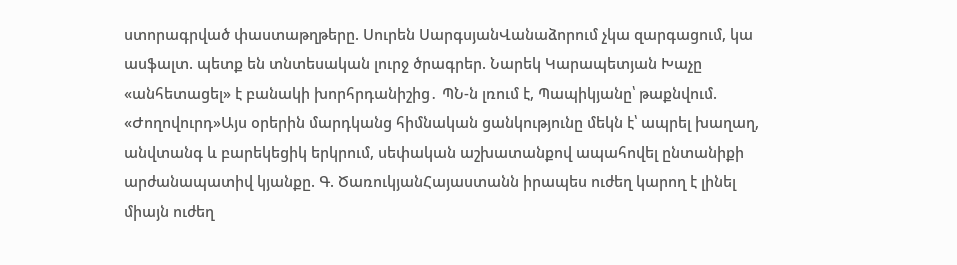ստորագրված փաստաթղթերը. Սուրեն ՍարգսյանՎանաձորում չկա զարգացում, կա ասֆալտ. պետք են տնտեսական լուրջ ծրագրեր. Նարեկ Կարապետյան Խաչը «անհետացել» է բանակի խորհրդանիշից․ ՊՆ-ն լռում է, Պապիկյանը՝ թաքնվում. «Ժողովուրդ»Այս օրերին մարդկանց հիմնական ցանկությունը մեկն է՝ ապրել խաղաղ, անվտանգ և բարեկեցիկ երկրում, սեփական աշխատանքով ապահովել ընտանիքի արժանապատիվ կյանքը. Գ. ԾառուկյանՀայաստանն իրապես ուժեղ կարող է լինել միայն ուժեղ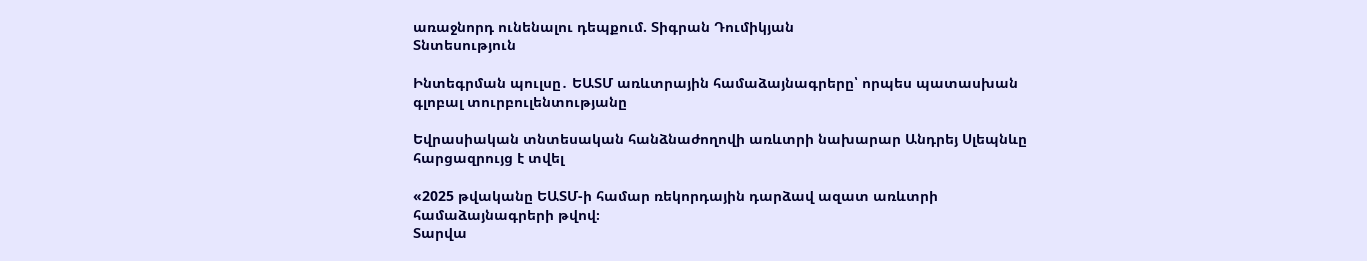առաջնորդ ունենալու դեպքում. Տիգրան Դումիկյան
Տնտեսություն

Ինտեգրման պուլսը․ ԵԱՏՄ առևտրային համաձայնագրերը՝ որպես պատասխան գլոբալ տուրբուլենտությանը

Եվրասիական տնտեսական հանձնաժողովի առևտրի նախարար Անդրեյ Սլեպնևը հարցազրույց է տվել

«2025 թվականը ԵԱՏՄ-ի համար ռեկորդային դարձավ ազատ առևտրի համաձայնագրերի թվով։
Տարվա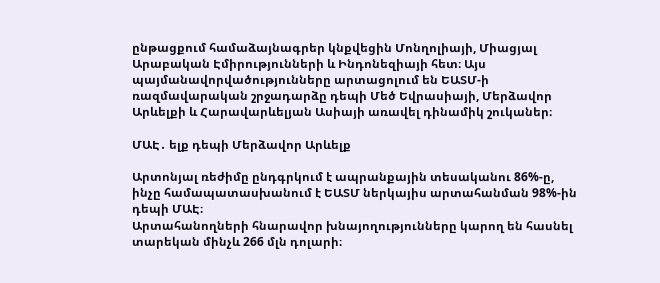ընթացքում համաձայնագրեր կնքվեցին Մոնղոլիայի, Միացյալ Արաբական Էմիրությունների և Ինդոնեզիայի հետ։ Այս պայմանավորվածությունները արտացոլում են ԵԱՏՄ-ի ռազմավարական շրջադարձը դեպի Մեծ Եվրասիայի, Մերձավոր Արևելքի և Հարավարևելյան Ասիայի առավել դինամիկ շուկաներ։

ՄԱԷ․ ելք դեպի Մերձավոր Արևելք

Արտոնյալ ռեժիմը ընդգրկում է ապրանքային տեսականու 86%-ը, ինչը համապատասխանում է ԵԱՏՄ ներկայիս արտահանման 98%-ին դեպի ՄԱԷ։
Արտահանողների հնարավոր խնայողությունները կարող են հասնել տարեկան մինչև 266 մլն դոլարի։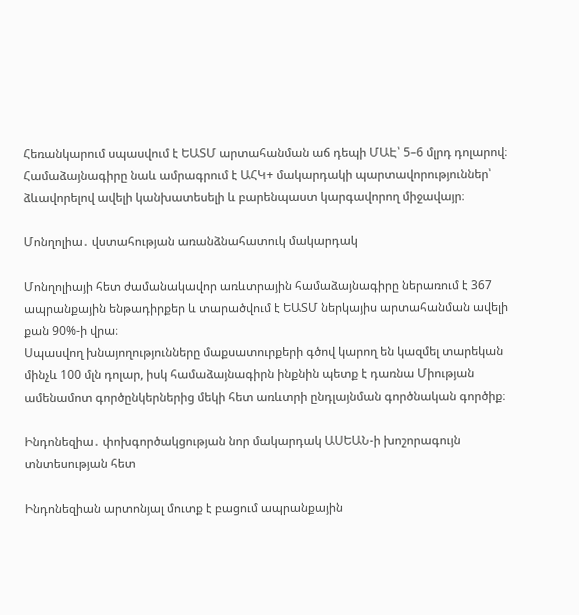Հեռանկարում սպասվում է ԵԱՏՄ արտահանման աճ դեպի ՄԱԷ՝ 5–6 մլրդ դոլարով։
Համաձայնագիրը նաև ամրագրում է ԱՀԿ+ մակարդակի պարտավորություններ՝ ձևավորելով ավելի կանխատեսելի և բարենպաստ կարգավորող միջավայր։

Մոնղոլիա․ վստահության առանձնահատուկ մակարդակ

Մոնղոլիայի հետ ժամանակավոր առևտրային համաձայնագիրը ներառում է 367 ապրանքային ենթադիրքեր և տարածվում է ԵԱՏՄ ներկայիս արտահանման ավելի քան 90%-ի վրա։
Սպասվող խնայողությունները մաքսատուրքերի գծով կարող են կազմել տարեկան մինչև 100 մլն դոլար, իսկ համաձայնագիրն ինքնին պետք է դառնա Միության ամենամոտ գործընկերներից մեկի հետ առևտրի ընդլայնման գործնական գործիք։

Ինդոնեզիա․ փոխգործակցության նոր մակարդակ ԱՍԵԱՆ-ի խոշորագույն տնտեսության հետ

Ինդոնեզիան արտոնյալ մուտք է բացում ապրանքային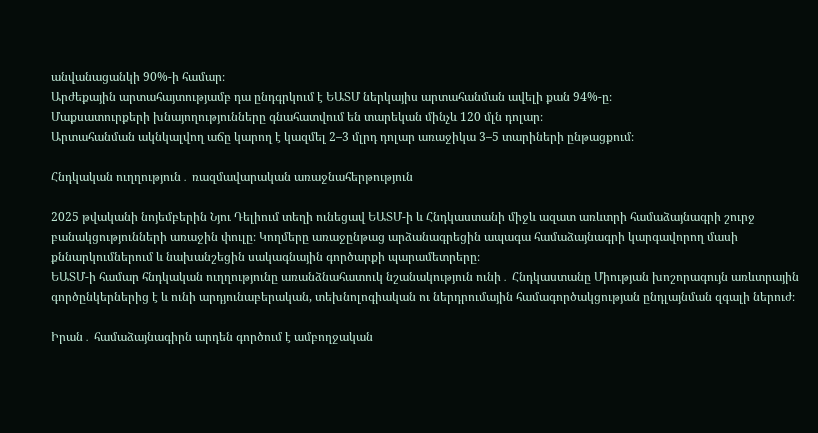անվանացանկի 90%-ի համար։
Արժեքային արտահայտությամբ դա ընդգրկում է ԵԱՏՄ ներկայիս արտահանման ավելի քան 94%-ը։
Մաքսատուրքերի խնայողությունները գնահատվում են տարեկան մինչև 120 մլն դոլար։
Արտահանման ակնկալվող աճը կարող է կազմել 2–3 մլրդ դոլար առաջիկա 3–5 տարիների ընթացքում։

Հնդկական ուղղություն․ ռազմավարական առաջնահերթություն

2025 թվականի նոյեմբերին Նյու Դելիում տեղի ունեցավ ԵԱՏՄ-ի և Հնդկաստանի միջև ազատ առևտրի համաձայնագրի շուրջ բանակցությունների առաջին փուլը։ Կողմերը առաջընթաց արձանագրեցին ապագա համաձայնագրի կարգավորող մասի քննարկումներում և նախանշեցին սակագնային գործարքի պարամետրերը։
ԵԱՏՄ-ի համար հնդկական ուղղությունը առանձնահատուկ նշանակություն ունի․ Հնդկաստանը Միության խոշորագույն առևտրային գործընկերներից է և ունի արդյունաբերական, տեխնոլոգիական ու ներդրումային համագործակցության ընդլայնման զգալի ներուժ։

Իրան․ համաձայնագիրն արդեն գործում է ամբողջական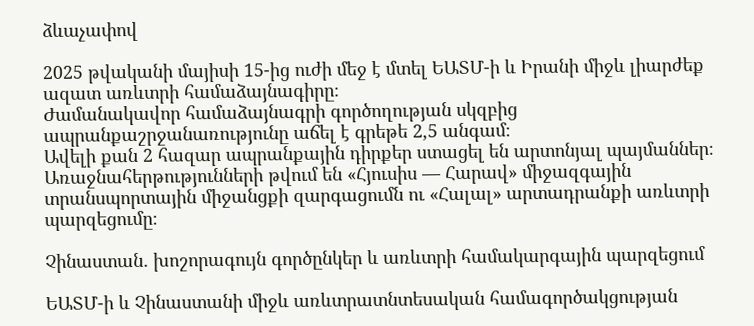ձևաչափով

2025 թվականի մայիսի 15-ից ուժի մեջ է մտել ԵԱՏՄ-ի և Իրանի միջև լիարժեք ազատ առևտրի համաձայնագիրը։
Ժամանակավոր համաձայնագրի գործողության սկզբից ապրանքաշրջանառությունը աճել է գրեթե 2,5 անգամ։
Ավելի քան 2 հազար ապրանքային դիրքեր ստացել են արտոնյալ պայմաններ։
Առաջնահերթությունների թվում են «Հյուսիս — Հարավ» միջազգային տրանսպորտային միջանցքի զարգացումն ու «Հալալ» արտադրանքի առևտրի պարզեցումը։

Չինաստան․ խոշորագույն գործընկեր և առևտրի համակարգային պարզեցում

ԵԱՏՄ-ի և Չինաստանի միջև առևտրատնտեսական համագործակցության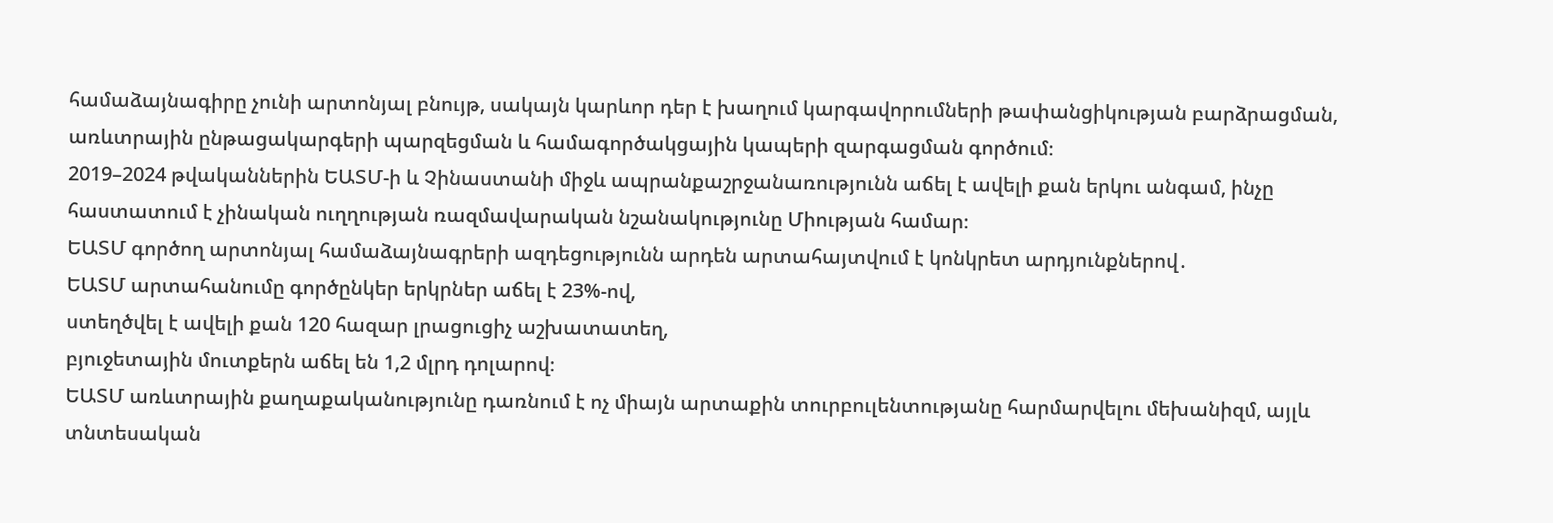համաձայնագիրը չունի արտոնյալ բնույթ, սակայն կարևոր դեր է խաղում կարգավորումների թափանցիկության բարձրացման, առևտրային ընթացակարգերի պարզեցման և համագործակցային կապերի զարգացման գործում։
2019–2024 թվականներին ԵԱՏՄ-ի և Չինաստանի միջև ապրանքաշրջանառությունն աճել է ավելի քան երկու անգամ, ինչը հաստատում է չինական ուղղության ռազմավարական նշանակությունը Միության համար։
ԵԱՏՄ գործող արտոնյալ համաձայնագրերի ազդեցությունն արդեն արտահայտվում է կոնկրետ արդյունքներով․
ԵԱՏՄ արտահանումը գործընկեր երկրներ աճել է 23%-ով,
ստեղծվել է ավելի քան 120 հազար լրացուցիչ աշխատատեղ,
բյուջետային մուտքերն աճել են 1,2 մլրդ դոլարով։
ԵԱՏՄ առևտրային քաղաքականությունը դառնում է ոչ միայն արտաքին տուրբուլենտությանը հարմարվելու մեխանիզմ, այլև տնտեսական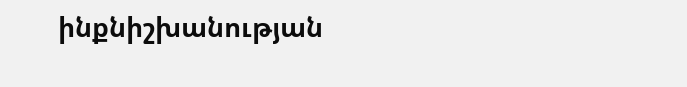ինքնիշխանության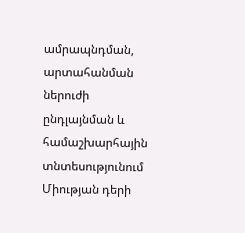ամրապնդման, արտահանման ներուժի ընդլայնման և համաշխարհային տնտեսությունում Միության դերի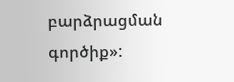բարձրացման գործիք»: